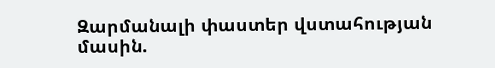Զարմանալի փաստեր վստահության մասին.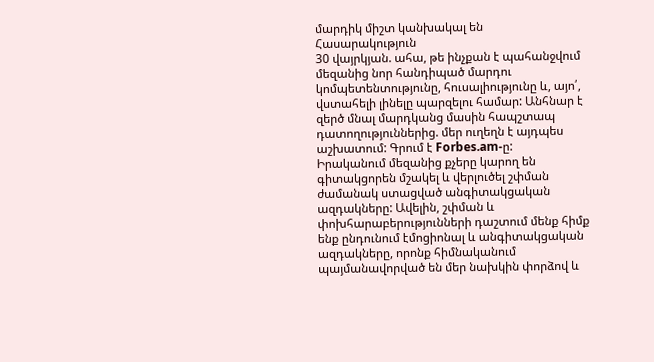մարդիկ միշտ կանխակալ են
Հասարակություն
30 վայրկյան. ահա, թե ինչքան է պահանջվում մեզանից նոր հանդիպած մարդու կոմպետենտությունը, հուսալիությունը և, այո՛, վստահելի լինելը պարզելու համար: Անհնար է զերծ մնալ մարդկանց մասին հապշտապ դատողություններից. մեր ուղեղն է այդպես աշխատում: Գրում է Forbes.am-ը:
Իրականում մեզանից քչերը կարող են գիտակցորեն մշակել և վերլուծել շփման ժամանակ ստացված անգիտակցական ազդակները: Ավելին, շփման և փոխհարաբերությունների դաշտում մենք հիմք ենք ընդունում էմոցիոնալ և անգիտակցական ազդակները, որոնք հիմնականում պայմանավորված են մեր նախկին փորձով և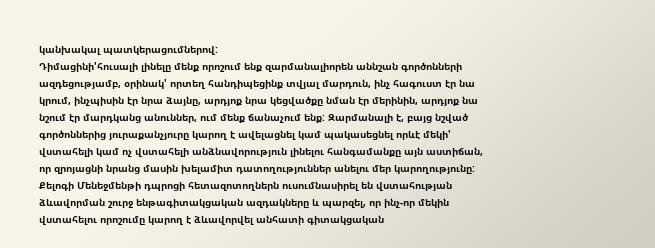կանխակալ պատկերացումներով:
Դիմացինի'հուսալի լինելը մենք որոշում ենք զարմանալիորեն աննշան գործոնների ազդեցությամբ, օրինակ' որտեղ հանդիպեցինք տվյալ մարդուն, ինչ հագուստ էր նա կրում, ինչպիսին էր նրա ձայնը, արդյոք նրա կեցվածքը նման էր մերինին, արդյոք նա նշում էր մարդկանց անուններ, ում մենք ճանաչում ենք: Զարմանալի է, բայց նշված գործոններից յուրաքանչյուրը կարող է ավելացնել կամ պակասեցնել որևէ մեկի' վստահելի կամ ոչ վստահելի անձնավորություն լինելու հանգամանքը այն աստիճան, որ զրոյացնի նրանց մասին խելամիտ դատողություններ անելու մեր կարողությունը:
Քելոգի Մենեջմենթի դպրոցի հետազոտողներն ուսումնասիրել են վստահության ձևավորման շուրջ ենթագիտակցական ազդակները և պարզել, որ ինչ-որ մեկին վստահելու որոշումը կարող է ձևավորվել անհատի գիտակցական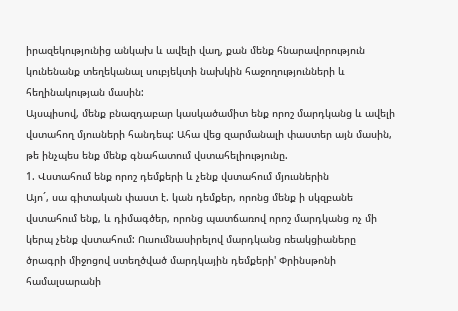իրազեկությունից անկախ և ավելի վաղ, քան մենք հնարավորություն կունենանք տեղեկանալ սուբյեկտի նախկին հաջողությունների և հեղինակության մասին:
Այսպիսով, մենք բնազդաբար կասկածամիտ ենք որոշ մարդկանց և ավելի վստահող մյուսների հանդեպ: Ահա վեց զարմանալի փաստեր այն մասին, թե ինչպես ենք մենք գնահատում վստահելիությունը.
1. Վստահում ենք որոշ դեմքերի և չենք վստահում մյուսներին
Այո´, սա գիտական փաստ է. կան դեմքեր, որոնց մենք ի սկզբանե վստահում ենք, և դիմագծեր, որոնց պատճառով որոշ մարդկանց ոչ մի կերպ չենք վստահում: Ուսումնասիրելով մարդկանց ռեակցիաները ծրագրի միջոցով ստեղծված մարդկային դեմքերի' Փրինսթոնի համալսարանի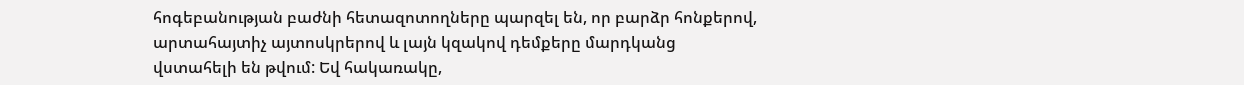հոգեբանության բաժնի հետազոտողները պարզել են, որ բարձր հոնքերով, արտահայտիչ այտոսկրերով և լայն կզակով դեմքերը մարդկանց վստահելի են թվում: Եվ հակառակը,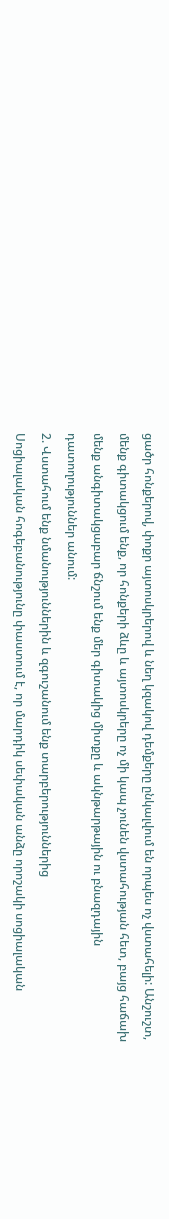ցածր հոնքերով, փոքր այտոսկրերով և նեղ կզակով դեմքերը ընկալվում են որպես ոչ վստահելի: Անշուշտ, մենք գիտակցում ենք, որ հոնքերի ձևը և այտոսկրերը ոչ մի կապ չունեն վստահության հետ, բայց հաճախ մենք անգիտակցաբար ճնշում ենք մեր գիտակից միտքը և ակնթարթային ու բնազդային դատողություններ անում:
2. Վստահում ենք նմանություններին և զգուշանում ենք տարբերություններից
Սոցիալական հոգեբանությունը փաստում է, որ մարդիկ սեփական անձը որոշակի սոցիալական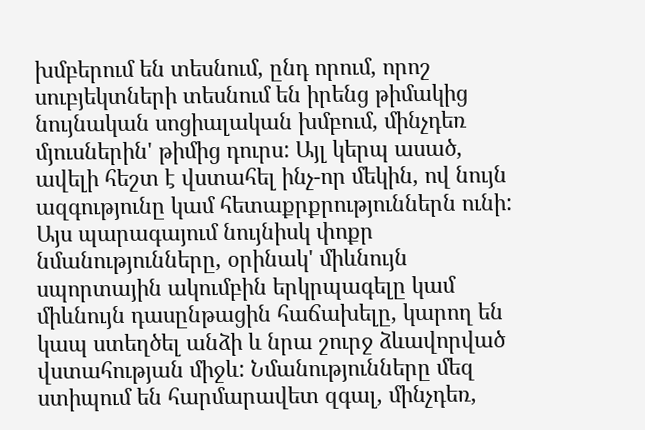խմբերում են տեսնում, ընդ որում, որոշ սուբյեկտների տեսնում են իրենց թիմակից նույնական սոցիալական խմբում, մինչդեռ մյուսներին' թիմից դուրս: Այլ կերպ ասած, ավելի հեշտ է վստահել ինչ-որ մեկին, ով նույն ազգությունը կամ հետաքրքրություններն ունի: Այս պարագայում նույնիսկ փոքր նմանությունները, օրինակ' միևնույն սպորտային ակումբին երկրպագելը կամ միևնույն դասընթացին հաճախելը, կարող են կապ ստեղծել անձի և նրա շուրջ ձևավորված վստահության միջև: Նմանությունները մեզ ստիպում են հարմարավետ զգալ, մինչդեռ,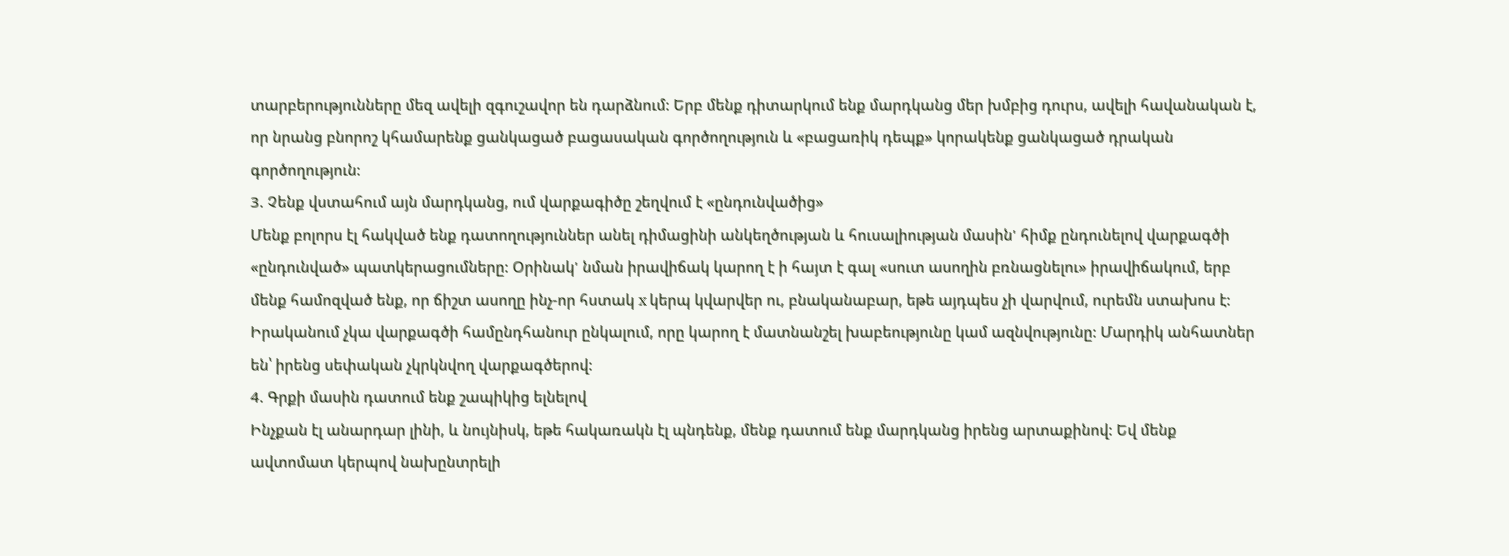տարբերությունները մեզ ավելի զգուշավոր են դարձնում: Երբ մենք դիտարկում ենք մարդկանց մեր խմբից դուրս, ավելի հավանական է, որ նրանց բնորոշ կհամարենք ցանկացած բացասական գործողություն և «բացառիկ դեպք» կորակենք ցանկացած դրական գործողություն:
3. Չենք վստահում այն մարդկանց, ում վարքագիծը շեղվում է «ընդունվածից»
Մենք բոլորս էլ հակված ենք դատողություններ անել դիմացինի անկեղծության և հուսալիության մասին' հիմք ընդունելով վարքագծի «ընդունված» պատկերացումները: Օրինակ' նման իրավիճակ կարող է ի հայտ է գալ «սուտ ասողին բռնացնելու» իրավիճակում, երբ մենք համոզված ենք, որ ճիշտ ասողը ինչ-որ հստակ x կերպ կվարվեր ու, բնականաբար, եթե այդպես չի վարվում, ուրեմն ստախոս է: Իրականում չկա վարքագծի համընդհանուր ընկալում, որը կարող է մատնանշել խաբեությունը կամ ազնվությունը: Մարդիկ անհատներ են՝ իրենց սեփական չկրկնվող վարքագծերով:
4. Գրքի մասին դատում ենք շապիկից ելնելով
Ինչքան էլ անարդար լինի, և նույնիսկ, եթե հակառակն էլ պնդենք, մենք դատում ենք մարդկանց իրենց արտաքինով: Եվ մենք ավտոմատ կերպով նախընտրելի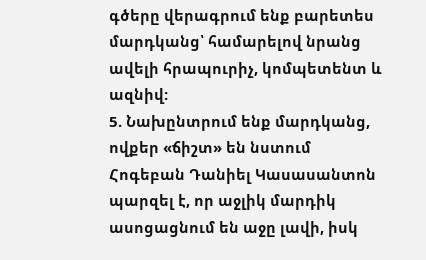գծերը վերագրում ենք բարետես մարդկանց՝ համարելով նրանց ավելի հրապուրիչ, կոմպետենտ և ազնիվ:
5. Նախընտրում ենք մարդկանց, ովքեր «ճիշտ» են նստում
Հոգեբան Դանիել Կասասանտոն պարզել է, որ աջլիկ մարդիկ ասոցացնում են աջը լավի, իսկ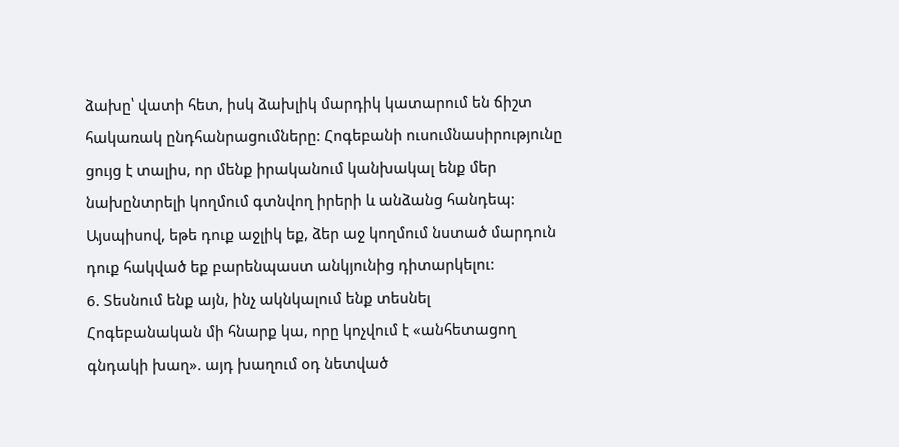ձախը՝ վատի հետ, իսկ ձախլիկ մարդիկ կատարում են ճիշտ հակառակ ընդհանրացումները: Հոգեբանի ուսումնասիրությունը ցույց է տալիս, որ մենք իրականում կանխակալ ենք մեր նախընտրելի կողմում գտնվող իրերի և անձանց հանդեպ: Այսպիսով, եթե դուք աջլիկ եք, ձեր աջ կողմում նստած մարդուն դուք հակված եք բարենպաստ անկյունից դիտարկելու:
6. Տեսնում ենք այն, ինչ ակնկալում ենք տեսնել
Հոգեբանական մի հնարք կա, որը կոչվում է «անհետացող գնդակի խաղ». այդ խաղում օդ նետված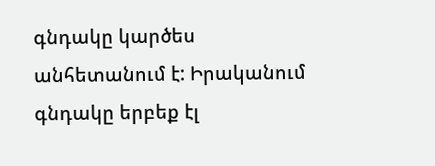գնդակը կարծես անհետանում է: Իրականում գնդակը երբեք էլ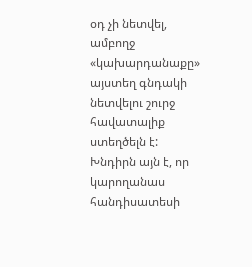օդ չի նետվել, ամբողջ «կախարդանաքը» այստեղ գնդակի նետվելու շուրջ հավատալիք ստեղծելն է: Խնդիրն այն է, որ կարողանաս հանդիսատեսի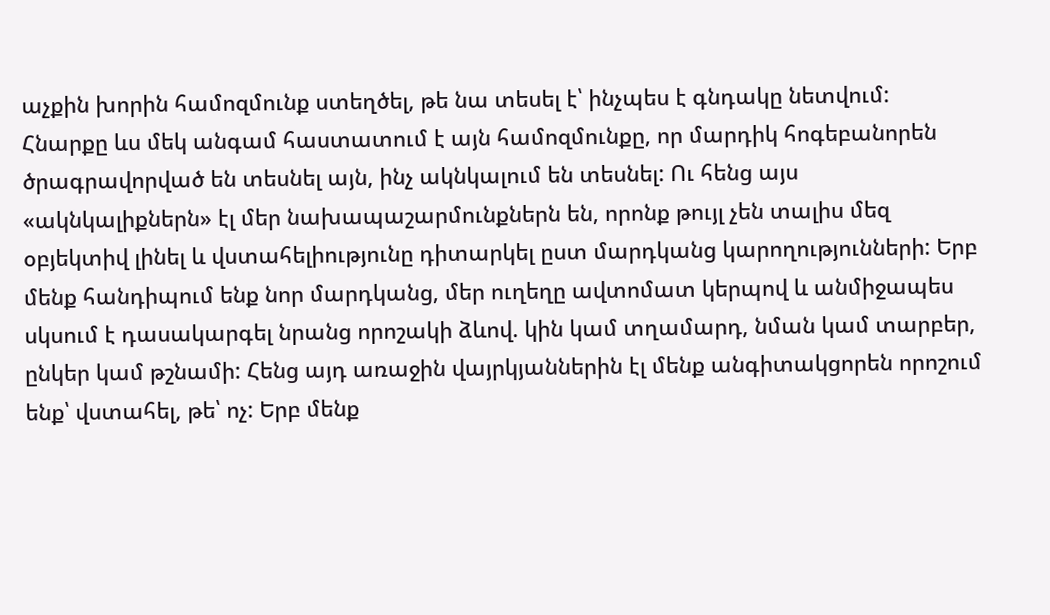աչքին խորին համոզմունք ստեղծել, թե նա տեսել է՝ ինչպես է գնդակը նետվում: Հնարքը ևս մեկ անգամ հաստատում է այն համոզմունքը, որ մարդիկ հոգեբանորեն ծրագրավորված են տեսնել այն, ինչ ակնկալում են տեսնել: Ու հենց այս «ակնկալիքներն» էլ մեր նախապաշարմունքներն են, որոնք թույլ չեն տալիս մեզ օբյեկտիվ լինել և վստահելիությունը դիտարկել ըստ մարդկանց կարողությունների: Երբ մենք հանդիպում ենք նոր մարդկանց, մեր ուղեղը ավտոմատ կերպով և անմիջապես սկսում է դասակարգել նրանց որոշակի ձևով. կին կամ տղամարդ, նման կամ տարբեր, ընկեր կամ թշնամի: Հենց այդ առաջին վայրկյաններին էլ մենք անգիտակցորեն որոշում ենք՝ վստահել, թե՝ ոչ: Երբ մենք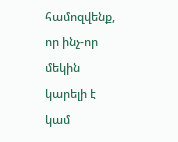համոզվենք, որ ինչ-որ մեկին կարելի է կամ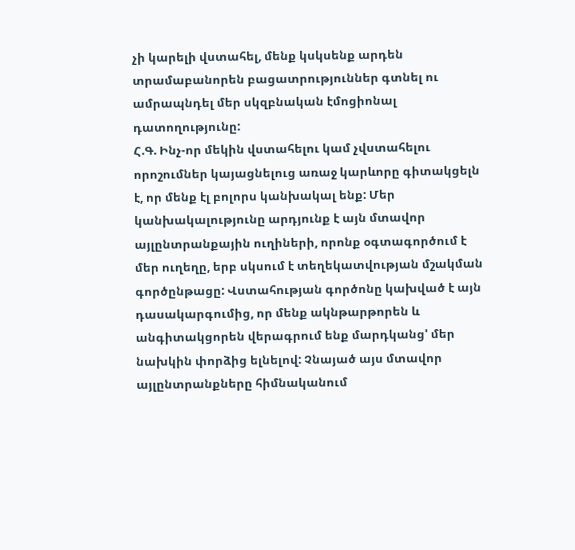չի կարելի վստահել, մենք կսկսենք արդեն տրամաբանորեն բացատրություններ գտնել ու ամրապնդել մեր սկզբնական էմոցիոնալ դատողությունը:
Հ.Գ. Ինչ-որ մեկին վստահելու կամ չվստահելու որոշումներ կայացնելուց առաջ կարևորը գիտակցելն է, որ մենք էլ բոլորս կանխակալ ենք: Մեր կանխակալությունը արդյունք է այն մտավոր այլընտրանքային ուղիների, որոնք օգտագործում է մեր ուղեղը, երբ սկսում է տեղեկատվության մշակման գործընթացը: Վստահության գործոնը կախված է այն դասակարգումից, որ մենք ակնթարթորեն և անգիտակցորեն վերագրում ենք մարդկանց' մեր նախկին փորձից ելնելով: Չնայած այս մտավոր այլընտրանքները հիմնականում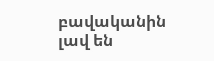բավականին լավ են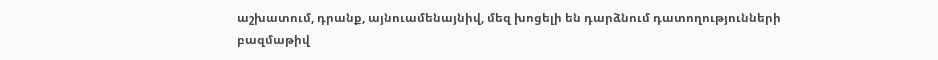աշխատում, դրանք, այնուամենայնիվ, մեզ խոցելի են դարձնում դատողությունների բազմաթիվ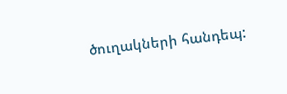ծուղակների հանդեպ: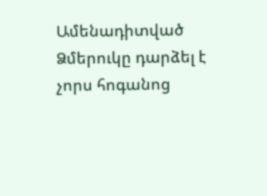Ամենադիտված
Ձմերուկը դարձել է չորս հոգանոց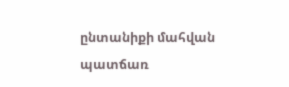ընտանիքի մահվան պատճառ